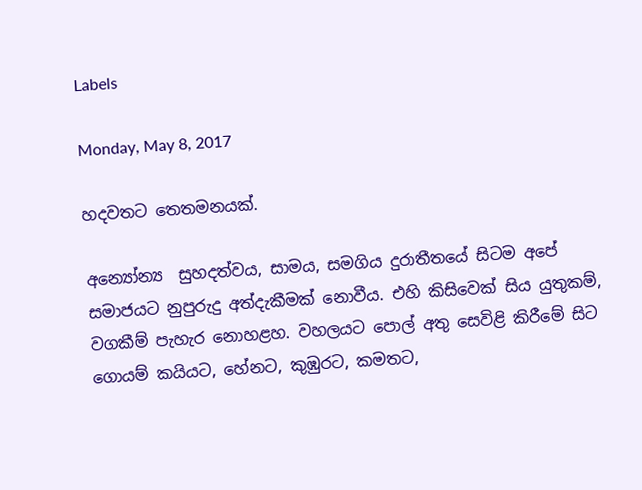Labels

Monday, May 8, 2017

හදවතට තෙතමනයක්.

අන්‍යෝන්‍ය  සුහදත්වය, සාමය, සමගිය දුරාතීතයේ සිටම අපේ සමාජයට නුපුරුදු අත්දැකීමක් නොවීය. එහි කිසිවෙක් සිය යුතුකම්, වගකීම් පැහැර නොහළහ. වහලයට පොල් අතු සෙවිළි කිරීමේ සිට ගොයම් කයියට, හේනට, කුඹුරට, කමතට,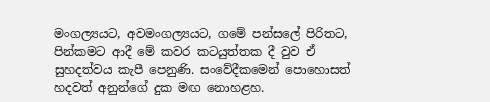මංගල්‍යයට, අවමංගල්‍යයට, ගමේ පන්සලේ පිරිතට, පින්කමට ආදී මේ කවර කටයුත්තක දී වුව ඒ සුහදත්වය කැපී පෙනුණි. සංවේදීකමෙන් පොහොසත් හදවත් අනුන්ගේ දුක මඟ නොහළහ.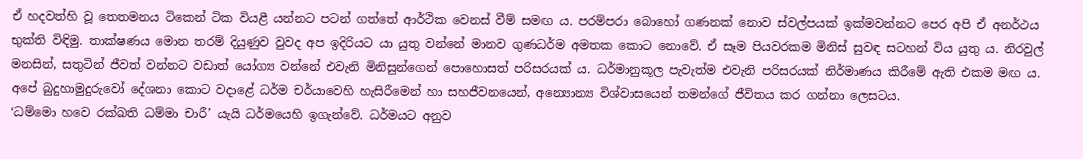ඒ හදවත්හි වූ තෙතමනය ටිකෙන් ටික වියළී යන්නට පටන් ගත්තේ ආර්ථික වෙනස් වීම් සමඟ ය. පරම්පරා බොහෝ ගණනක් නොව ස්වල්පයක් ඉක්මවන්නට පෙර අපි ඒ අනර්ථය භුක්ති විඳිමු. තාක්ෂණය මොන තරම් දියුණුව වුවද අප ඉදිරියට යා යුතු වන්නේ මානව ගුණධර්ම අමතක කොට නොවේ. ඒ සෑම පියවරකම මිනිස් සුවඳ සටහන් විය යුතු ය. නිරවුල් මනසින්, සතුටින් ජීවත් වන්නට වඩාත් යෝග්‍ය වන්නේ එවැනි මිනිසුන්ගෙන් පොහොසත් පරිසරයක් ය. ධර්මානුකූල පැවැත්ම එවැනි පරිසරයක් නිර්මාණය කිරීමේ ඇති එකම මඟ ය.
අපේ බුදුහාමුදුරුවෝ දේශනා කොට වදාළේ ධර්ම චර්යාවෙහි හැසිරීමෙන් හා සහජීවනයෙන්, අන්‍යොන්‍ය විශ්වාසයෙන් තමන්ගේ ජීවිතය කර ගන්නා ලෙසටය.
‘ධම්මො හවෙ රක්ඛති ධම්මා චාරී’ යැයි ධර්මයෙහි ඉගැන්වේ. ධර්මයට අනුව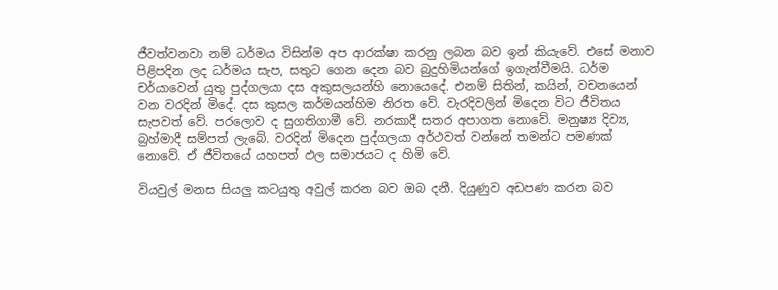ජීවත්වනවා නම් ධර්මය විසින්ම අප ආරක්ෂා කරනු ලබන බව ඉන් කියැවේ. එසේ මනාව පිළිපදින ලද ධර්මය සැප, සතුට ගෙන දෙන බව බුදුහිමියන්ගේ ඉගැන්වීමයි. ධර්ම චර්යාවෙන් යුතු පුද්ගලයා දස අකුසලයන්හි නොයෙදේ. එනම් සිතින්, කයින්, වචනයෙන් වන වරදින් මිදේ. දස කුසල කර්මයන්හිම නිරත වේ. වැරදිවලින් මිදෙන විට ජීවිතය සැපවත් වේ. පරලොව ද සුගතිගාමී වේ. නරකාදී සතර අපාගත නොවේ. මනුෂ්‍ය දිව්‍ය, බ්‍රහ්මාදී සම්පත් ලැබේ. වරදින් මිදෙන පුද්ගලයා අර්ථවත් වන්නේ තමන්ට පමණක් නොවේ. ඒ ජීවිතයේ යහපත් ඵල සමාජයට ද හිමි වේ.

වියවුල් මනස සියලු කටයුතු අවුල් කරන බව ඔබ දනී. දියුණුව අඩපණ කරන බව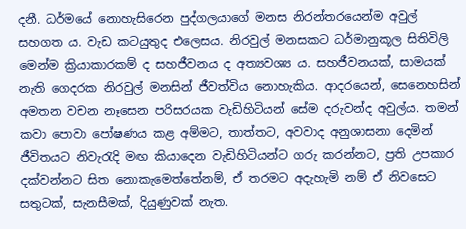දනී. ධර්මයේ නොහැසිරෙන පුද්ගලයාගේ මනස නිරන්තරයෙන්ම අවුල් සහගත ය. වැඩ කටයුතුද එලෙසය. නිරවුල් මනසකට ධර්මානුකූල සිතිවිලි මෙන්ම ක්‍රියාකාරකම් ද සහජීවනය ද අත්‍යවශ්‍ය ය. සහජීවනයක්, සාමයක් නැති ගෙදරක නිරවුල් මනසින් ජීවත්විය නොහැකිය. ආදරයෙන්, සෙනෙහසින් අමතන වචන නෑසෙන පරිසරයක වැඩිහිටියන් සේම දරුවන්ද අවුල්ය. තමන් කවා පොවා පෝෂණය කළ අම්මට, තාත්තට, අවවාද අනුශාසනා දෙමින් ජීවිතයට නිවැරැදි මඟ කියාදෙන වැඩිහිටියන්ට ගරු කරන්නට, ප්‍රති උපකාර දක්වන්නට සිත නොකැමෙත්තේනම්, ඒ තරමට අදැහැමි නම් ඒ නිවසෙට සතුටක්, සැනසීමක්, දියුණුවක් නැත.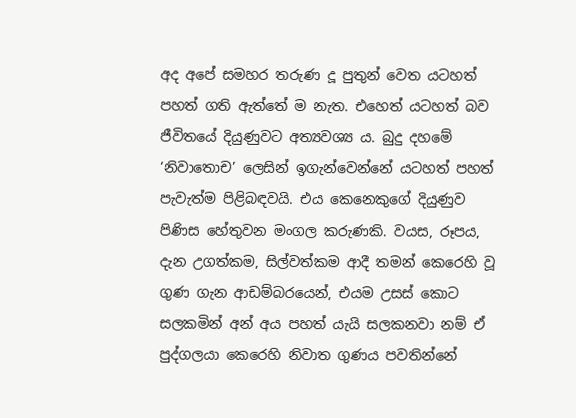අද අපේ සමහර තරුණ දූ පුතුන් වෙත යටහත් පහත් ගති ඇත්තේ ම නැත. එහෙත් යටහත් බව ජීවිතයේ දියුණුවට අත්‍යවශ්‍ය ය. බුදු දහමේ ‘නිවාතොච’ ලෙසින් ඉගැන්වෙන්නේ යටහත් පහත් පැවැත්ම පිළිබඳවයි. එය කෙනෙකුගේ දියුණුව පිණිස හේතුවන මංගල කරුණකි. වයස, රූපය, දැන උගත්කම, සිල්වත්කම ආදී තමන් කෙරෙහි වූ ගුණ ගැන ආඩම්බරයෙන්, එයම උසස් කොට සලකමින් අන් අය පහත් යැයි සලකනවා නම් ඒ පුද්ගලයා කෙරෙහි නිවාත ගුණය පවතින්නේ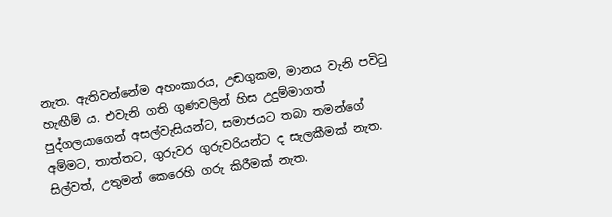නැත. ඇතිවන්නේම අහංකාරය, උඬගුකම, මානය වැනි පවිටු හැඟීම් ය. එවැනි ගති ගුණවලින් හිස උදුම්මාගත් පුද්ගලයාගෙන් අසල්වැසියන්ට, සමාජයට තබා තමන්ගේ අම්මට, තාත්තට, ගුරුවර ගුරුවරියන්ට ද සැලකීමක් නැත. සිල්වත්, උතුමන් කෙරෙහි ගරු කිරීමක් නැත.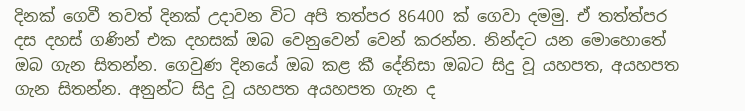දිනක් ගෙවී තවත් දිනක් උදාවන විට අපි තත්පර 86400 ක් ගෙවා දමමු. ඒ තත්ත්පර දස දහස් ගණින් එක දහසක් ඔබ වෙනුවෙන් වෙන් කරන්න. නින්දට යන මොහොතේ ඔබ ගැන සිතන්න. ගෙවුණ දිනයේ ඔබ කළ කී දේනිසා ඔබට සිදු වූ යහපත, අයහපත ගැන සිතන්න. අනුන්ට සිදු වූ යහපත අයහපත ගැන ද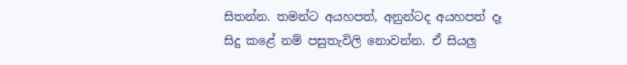සිතන්න. තමන්ට අයහපත්, අනුන්ටද අයහපත් දෑ සිදු කළේ නම් පසුතැවිලි නොවන්න. ඒ සියලු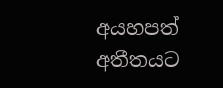අයහපත් අතීතයට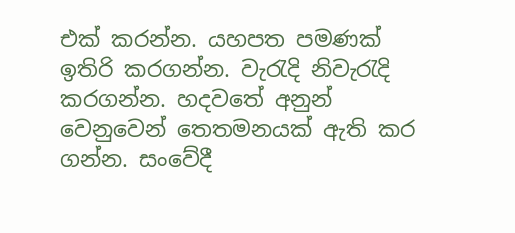එක් කරන්න. යහපත පමණක් ඉතිරි කරගන්න. වැරැදි නිවැරැදි කරගන්න. හදවතේ අනුන් වෙනුවෙන් තෙතමනයක් ඇති කර ගන්න. සංවේදී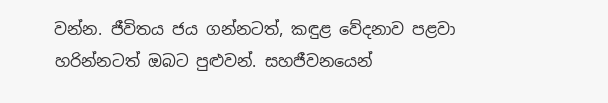වන්න. ජීවිතය ජය ගන්නටත්, කඳුළ වේදනාව පළවා හරින්නටත් ඔබට පුළුවන්. සහජීවනයෙන්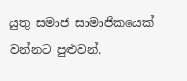යුතු සමාජ සාමාජිකයෙක් වන්නට පුළුවන්.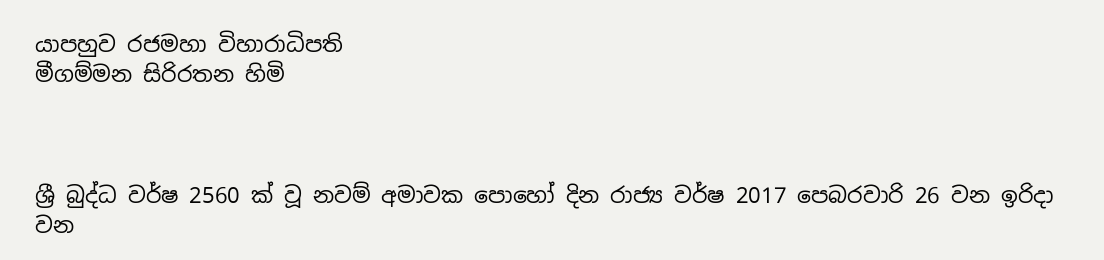යාපහුව රජමහා විහාරාධිපති
මීගම්මන සිරිරතන හිමි



ශ්‍රී බුද්ධ වර්ෂ 2560 ක් වූ ‍නවම් අමාවක පොහෝ දින රාජ්‍ය වර්ෂ 2017 පෙබරවාරි 26 වන ඉරිදා වන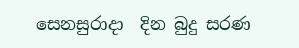සෙනසුරාදා  දින බුදු සරණ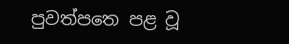පුවත්පත‍ෙ පළ වූ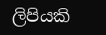ලිපියකි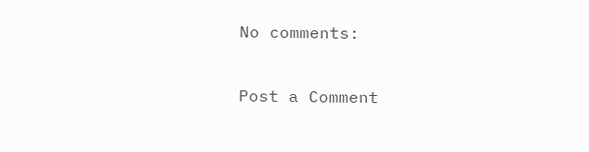No comments:

Post a Comment